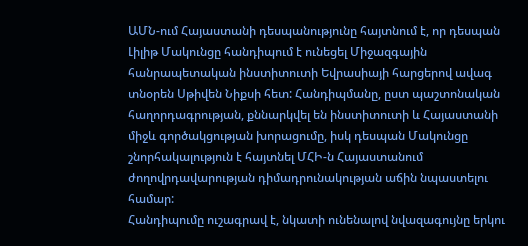ԱՄՆ-ում Հայաստանի դեսպանությունը հայտնում է, որ դեսպան Լիլիթ Մակունցը հանդիպում է ունեցել Միջազգային հանրապետական ինստիտուտի Եվրասիայի հարցերով ավագ տնօրեն Սթիվեն Նիքսի հետ: Հանդիպմանը, ըստ պաշտոնական հաղորդագրության, քննարկվել են ինստիտուտի և Հայաստանի միջև գործակցության խորացումը, իսկ դեսպան Մակունցը շնորհակալություն է հայտնել ՄՀԻ-ն Հայաստանում ժողովրդավարության դիմադրունակության աճին նպաստելու համար:
Հանդիպումը ուշագրավ է, նկատի ունենալով նվազագույնը երկու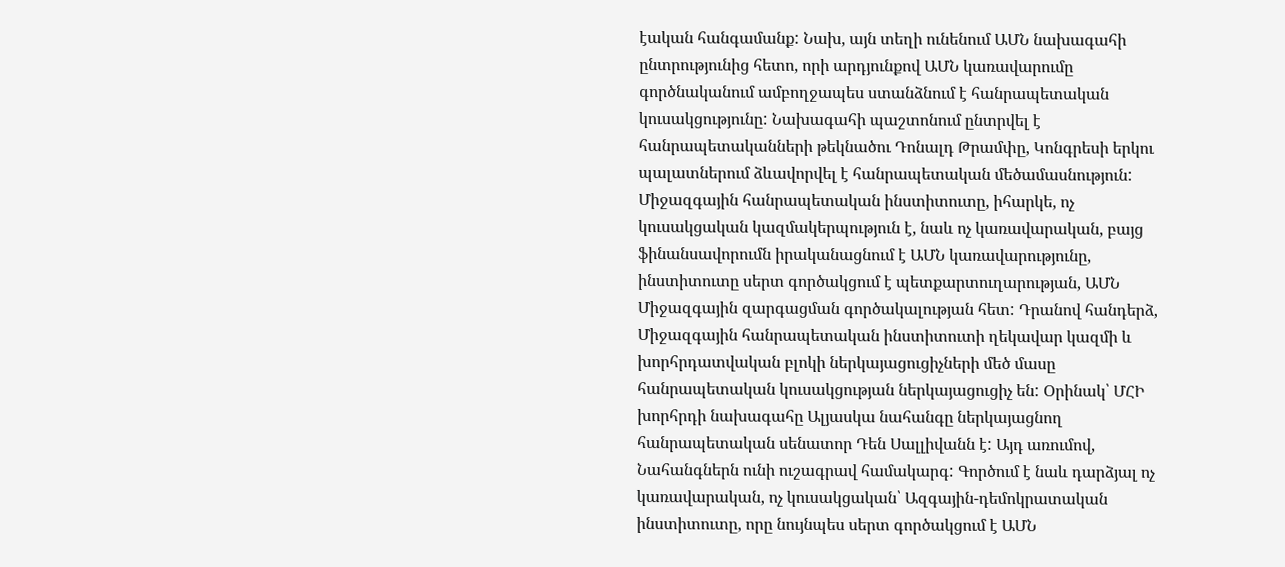էական հանգամանք: Նախ, այն տեղի ունենում ԱՄՆ նախագահի ընտրությունից հետո, որի արդյունքով ԱՄՆ կառավարումը գործնականում ամբողջապես ստանձնում է հանրապետական կուսակցությունը: Նախագահի պաշտոնում ընտրվել է հանրապետականների թեկնածու Դոնալդ Թրամփը, Կոնգրեսի երկու պալատներում ձևավորվել է հանրապետական մեծամասնություն:
Միջազգային հանրապետական ինստիտուտը, իհարկե, ոչ կուսակցական կազմակերպություն է, նաև ոչ կառավարական, բայց ֆինանսավորումն իրականացնում է ԱՄՆ կառավարությունը, ինստիտուտը սերտ գործակցում է պետքարտուղարության, ԱՄՆ Միջազգային զարգացման գործակալության հետ: Դրանով հանդերձ, Միջազգային հանրապետական ինստիտուտի ղեկավար կազմի և խորհրդատվական բլոկի ներկայացուցիչների մեծ մասը հանրապետական կուսակցության ներկայացուցիչ են: Օրինակ՝ ՄՀԻ խորհրդի նախագահը Ալյասկա նահանգը ներկայացնող հանրապետական սենատոր Դեն Սալլիվանն է: Այդ առումով, Նահանգներն ունի ուշագրավ համակարգ: Գործում է նաև դարձյալ ոչ կառավարական, ոչ կուսակցական՝ Ազգային-դեմոկրատական ինստիտուտը, որը նույնպես սերտ գործակցում է ԱՄՆ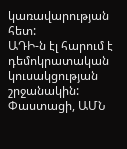կառավարության հետ:
ԱԴԻ-ն էլ հարում է դեմոկրատական կուսակցության շրջանակին: Փաստացի, ԱՄՆ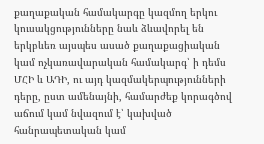քաղաքական համակարգը կազմող երկու կուսակցությունները նաև ձևավորել են երկբևեռ այսպես ասած քաղաքացիական կամ ոչկառավարական համակարգ՝ ի դեմս ՄՀԻ և ԱԴԻ, ու այդ կազմակերպությունների դերը, ըստ ամենայնի, համարժեք կորագծով աճում կամ նվազում է՝ կախված հանրապետական կամ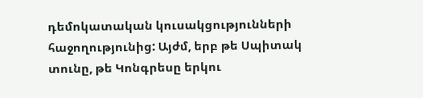դեմոկատական կուսակցությունների հաջողությունից: Այժմ, երբ թե Սպիտակ տունը, թե Կոնգրեսը երկու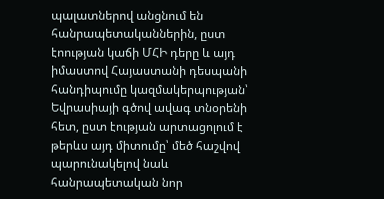պալատներով անցնում են հանրապետականներին, ըստ էոության կաճի ՄՀԻ դերը և այդ իմաստով Հայաստանի դեսպանի հանդիպումը կազմակերպության՝ Եվրասիայի գծով ավագ տնօրենի հետ, ըստ էության արտացոլում է թերևս այդ միտումը՝ մեծ հաշվով պարունակելով նաև հանրապետական նոր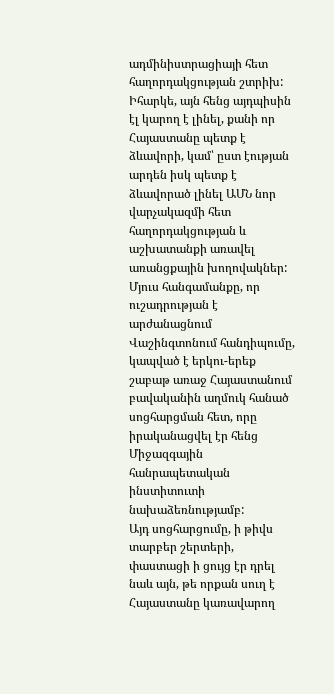ադմինիստրացիայի հետ հաղորդակցության շտրիխ:
Իհարկե, այն հենց այդպիսին էլ կարող է լինել, քանի որ Հայաստանը պետք է ձևավորի, կամ՝ ըստ էության արդեն իսկ պետք է ձևավորած լինել ԱՄՆ նոր վարչակազմի հետ հաղորդակցության և աշխատանքի առավել առանցքային խողովակներ: Մյուս հանգամանքը, որ ուշադրության է արժանացնում Վաշինգտոնում հանդիպումը, կապված է երկու-երեք շաբաթ առաջ Հայաստանում բավականին աղմուկ հանած սոցհարցման հետ, որը իրականացվել էր հենց Միջազգային հանրապետական ինստիտուտի նախաձեռնությամբ:
Այդ սոցհարցումը, ի թիվս տարբեր շերտերի, փաստացի ի ցույց էր դրել նաև այն, թե որքան սուղ է Հայաստանը կառավարող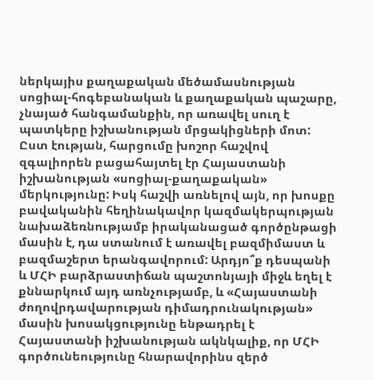ներկայիս քաղաքական մեծամասնության սոցիալ-հոգեբանական և քաղաքական պաշարը, չնայած հանգամանքին, որ առավել սուղ է պատկերը իշխանության մրցակիցների մոտ: Ըստ էության, հարցումը խոշոր հաշվով զգալիորեն բացահայտել էր Հայաստանի իշխանության «սոցիալ-քաղաքական» մերկությունը: Իսկ հաշվի առնելով այն, որ խոսքը բավականին հեղինակավոր կազմակերպության նախաձեռնությամբ իրականացած գործընթացի մասին է, դա ստանում է առավել բազմիմաստ և բազմաշերտ երանգավորում: Արդյո՞ք դեսպանի և ՄՀԻ բարձրաստիճան պաշտոնյայի միջև եղել է քննարկում այդ առնչությամբ, և «Հայաստանի ժողովրդավարության դիմադրունակության» մասին խոսակցությունը ենթադրել է Հայաստանի իշխանության ակնկալիք, որ ՄՀԻ գործունեությունը հնարավորինս զերծ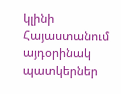կլինի Հայաստանում այդօրինակ պատկերներ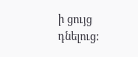ի ցույց դնելուց: